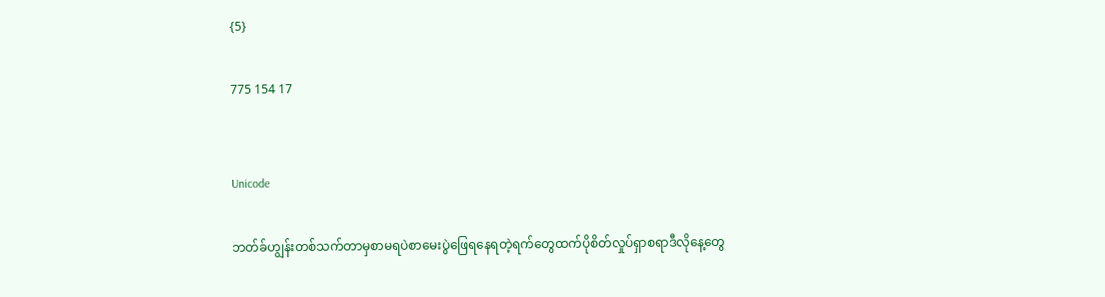{5}

775 154 17


Unicode

ဘတ်ခ်ဟျွန်းတစ်သက်တာမှစာမရပဲစာမေးပွဲဖြေရနေရတဲ့ရက်တွေထက်ပိုစိတ်လှုပ်ရှာစရာဒီလိုနေ့တွေ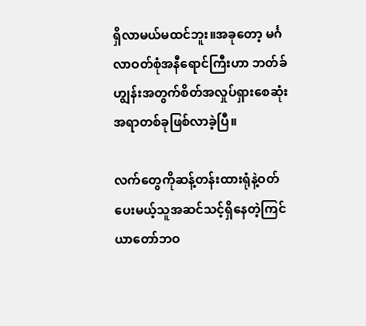ရှိလာမယ်မထင်ဘူး။အခုတော့ မင်္ဂလာဝတ်စုံအနီရောင်ကြီးဟာ ဘတ်ခ်ဟျွန်းအတွက်စိတ်အလှုပ်ရှားစေဆုံးအရာတစ်ခုဖြစ်လာခဲ့ပြီ။

လက်တွေကိုဆန့်တန်းထားရုံနဲ့ဝတ်ပေးမယ့်သူအဆင်သင့်ရှိနေတဲ့ကြင်ယာတော်ဘဝ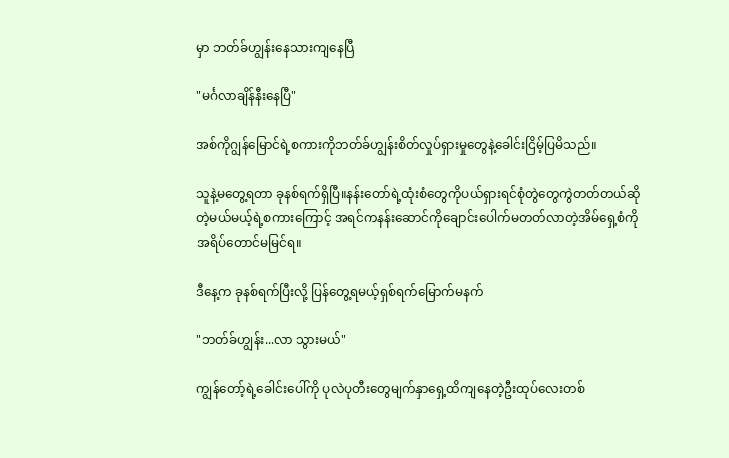မှာ ဘတ်ခ်ဟျွန်းနေသားကျနေပြီ

"မင်္ဂလာချိန်နီးနေပြီ"

အစ်ကိုဂျွန်မြောင်ရဲ့စကားကိုဘတ်ခ်ဟျွန်းစိတ်လှုပ်ရှားမှုတွေနဲ့ခေါင်းငြိမ့်ပြမိသည်။

သူနဲ့မတွေ့ရတာ ခုနစ်ရက်ရှိပြီ။နန်းတော်ရဲ့ထုံးစံတွေကိုပယ်ရှားရင်စုံတွဲတွေကွဲတတ်တယ်ဆိုတဲ့မယ်မယ့်ရဲ့စကားကြောင့် အရင်ကနန်းဆောင်ကိုချောင်းပေါက်မတတ်လာတဲ့အိမ်ရှေ့စံကို အရိပ်တောင်မမြင်ရ။

ဒီနေ့က ခုနစ်ရက်ပြီးလို့ ပြန်တွေ့ရမယ့်ရှစ်ရက်မြောက်မနက်

"ဘတ်ခ်ဟျွန်း...လာ သွားမယ်"

ကျွန်တော့်ရဲ့ခေါင်းပေါ်ကို ပုလဲပုတီးတွေမျက်နှာရှေ့ထိကျနေတဲ့ဦးထုပ်လေးတစ်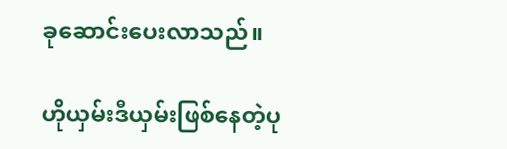ခုဆောင်းပေးလာသည်။

ဟိုယှမ်းဒီယှမ်းဖြစ်နေတဲ့ပု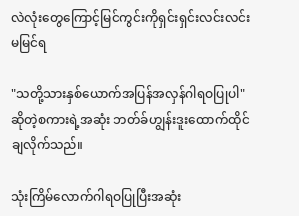လဲလုံးတွေကြောင့်မြင်ကွင်းကိုရှင်းရှင်းလင်းလင်းမမြင်ရ

"သတို့သားနှစ်ယောက်အပြန်အလှန်ဂါရဝပြုပါ"ဆိုတဲ့စကားရဲ့အဆုံး ဘတ်ခ်ဟျွန်းဒူးထောက်ထိုင်ချလိုက်သည်။

သုံးကြိမ်လောက်ဂါရဝပြုပြီးအဆုံး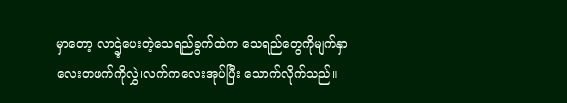မှာတော့ လာဌဲ့ပေးတဲ့သေရည်ခွက်ထဲက သေရည်တွေကိုမျက်နှာလေးတဖက်ကိုလွှဲ၊လက်ကလေးအုပ်ပြီး သောက်လိုက်သည်။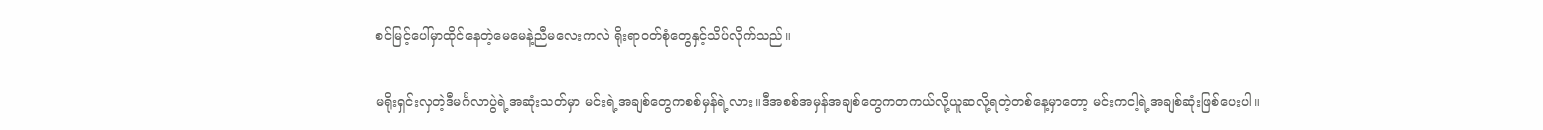စင်မြင့်ပေါ်မှာထိုင်နေတဲ့မေမေနဲ့ညီမလေးကလဲ ရိုးရာဝတ်စုံတွေနှင့်သိပ်လိုက်သည်။

မရိုးရှင်းလှတဲ့ဒီမင်္ဂလာပွဲရဲ့အဆုံးသတ်မှာ မင်းရဲ့အချစ်တွေကစစ်မှန်ရဲ့လား။ဒီအစစ်အမှန်အချစ်တွေကတကယ်လို့ယူဆလို့ရတဲ့တစ်နေ့မှာတော့ မင်းကငါ့ရဲ့အချစ်ဆုံးဖြစ်ပေးပါ။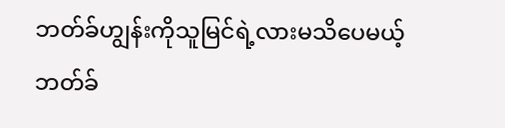ဘတ်ခ်ဟျွန်းကိုသူမြင်ရဲ့လားမသိပေမယ့် ဘတ်ခ်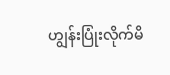ဟျွန်းပြုံးလိုက်မိ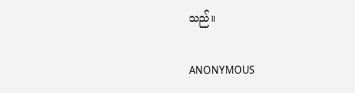သည်။

ANONYMOUS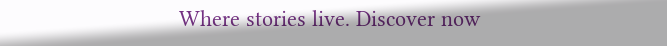Where stories live. Discover now